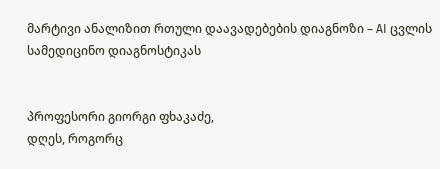მარტივი ანალიზით რთული დაავადებების დიაგნოზი – AI ცვლის სამედიცინო დიაგნოსტიკას


პროფესორი გიორგი ფხაკაძე,
დღეს, როგორც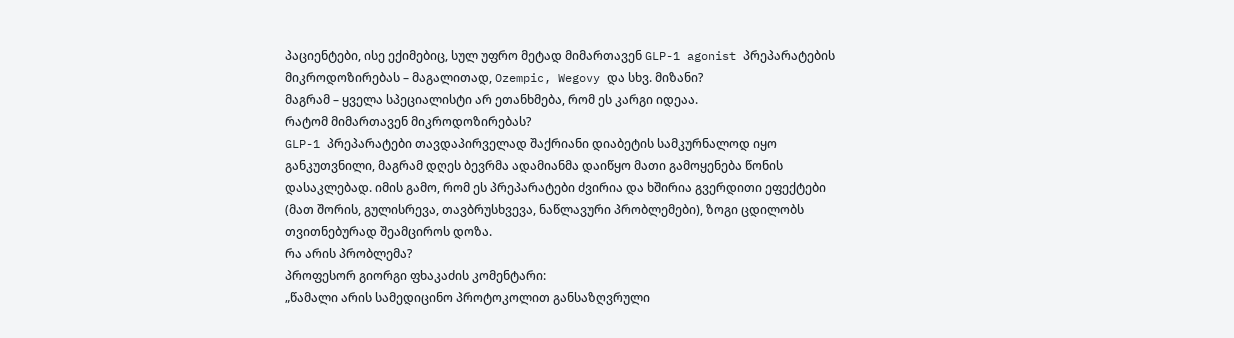პაციენტები, ისე ექიმებიც, სულ უფრო მეტად მიმართავენ GLP-1 agonist პრეპარატების მიკროდოზირებას – მაგალითად, Ozempic, Wegovy და სხვ. მიზანი?
მაგრამ – ყველა სპეციალისტი არ ეთანხმება, რომ ეს კარგი იდეაა.
რატომ მიმართავენ მიკროდოზირებას?
GLP-1 პრეპარატები თავდაპირველად შაქრიანი დიაბეტის სამკურნალოდ იყო განკუთვნილი, მაგრამ დღეს ბევრმა ადამიანმა დაიწყო მათი გამოყენება წონის დასაკლებად. იმის გამო, რომ ეს პრეპარატები ძვირია და ხშირია გვერდითი ეფექტები (მათ შორის, გულისრევა, თავბრუსხვევა, ნაწლავური პრობლემები), ზოგი ცდილობს თვითნებურად შეამციროს დოზა.
რა არის პრობლემა?
პროფესორ გიორგი ფხაკაძის კომენტარი:
„წამალი არის სამედიცინო პროტოკოლით განსაზღვრული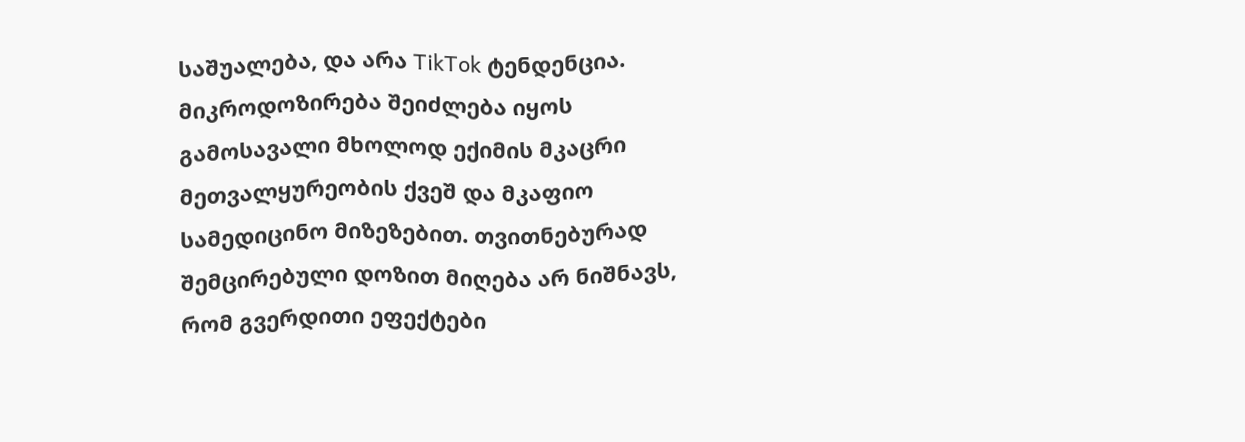საშუალება, და არა TikTok ტენდენცია. მიკროდოზირება შეიძლება იყოს გამოსავალი მხოლოდ ექიმის მკაცრი მეთვალყურეობის ქვეშ და მკაფიო სამედიცინო მიზეზებით. თვითნებურად შემცირებული დოზით მიღება არ ნიშნავს, რომ გვერდითი ეფექტები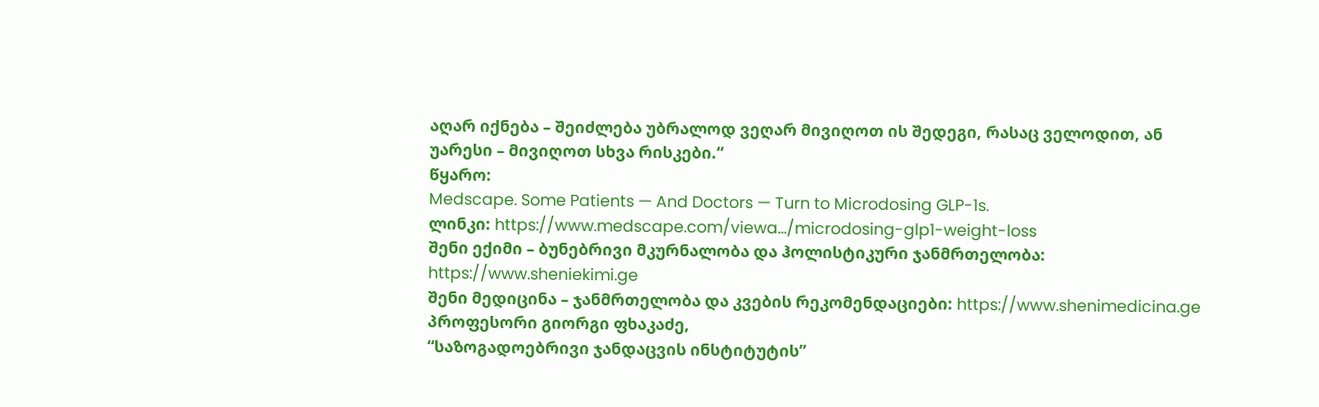აღარ იქნება – შეიძლება უბრალოდ ვეღარ მივიღოთ ის შედეგი, რასაც ველოდით, ან უარესი – მივიღოთ სხვა რისკები.“
წყარო:
Medscape. Some Patients — And Doctors — Turn to Microdosing GLP-1s.
ლინკი: https://www.medscape.com/viewa…/microdosing-glp1-weight-loss
შენი ექიმი – ბუნებრივი მკურნალობა და ჰოლისტიკური ჯანმრთელობა: https://www.sheniekimi.ge
შენი მედიცინა – ჯანმრთელობა და კვების რეკომენდაციები: https://www.shenimedicina.ge
პროფესორი გიორგი ფხაკაძე,
“საზოგადოებრივი ჯანდაცვის ინსტიტუტის”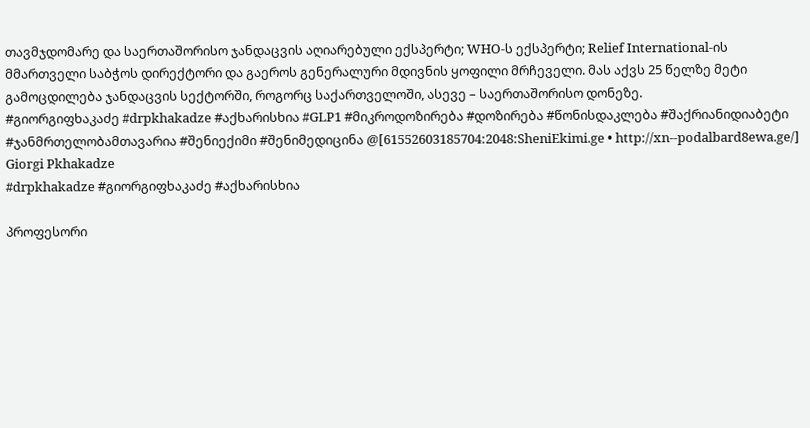თავმჯდომარე და საერთაშორისო ჯანდაცვის აღიარებული ექსპერტი; WHO-ს ექსპერტი; Relief International-ის მმართველი საბჭოს დირექტორი და გაეროს გენერალური მდივნის ყოფილი მრჩეველი. მას აქვს 25 წელზე მეტი გამოცდილება ჯანდაცვის სექტორში, როგორც საქართველოში, ასევე – საერთაშორისო დონეზე.
#გიორგიფხაკაძე #drpkhakadze #აქხარისხია #GLP1 #მიკროდოზირება #დოზირება #წონისდაკლება #შაქრიანიდიაბეტი #ჯანმრთელობამთავარია #შენიექიმი #შენიმედიცინა @[61552603185704:2048:SheniEkimi.ge • http://xn--podalbard8ewa.ge/] Giorgi Pkhakadze
#drpkhakadze #გიორგიფხაკაძე #აქხარისხია

პროფესორი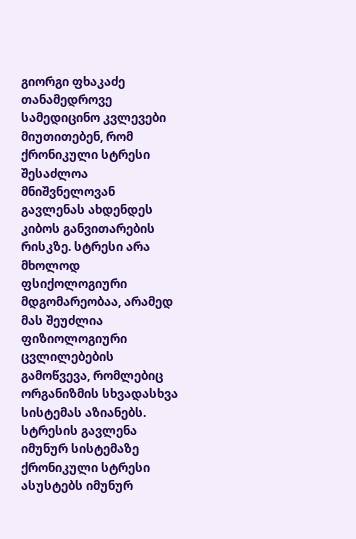გიორგი ფხაკაძე
თანამედროვე სამედიცინო კვლევები მიუთითებენ, რომ ქრონიკული სტრესი შესაძლოა მნიშვნელოვან გავლენას ახდენდეს კიბოს განვითარების რისკზე. სტრესი არა მხოლოდ ფსიქოლოგიური მდგომარეობაა, არამედ მას შეუძლია ფიზიოლოგიური ცვლილებების გამოწვევა, რომლებიც ორგანიზმის სხვადასხვა სისტემას აზიანებს.
სტრესის გავლენა იმუნურ სისტემაზე
ქრონიკული სტრესი ასუსტებს იმუნურ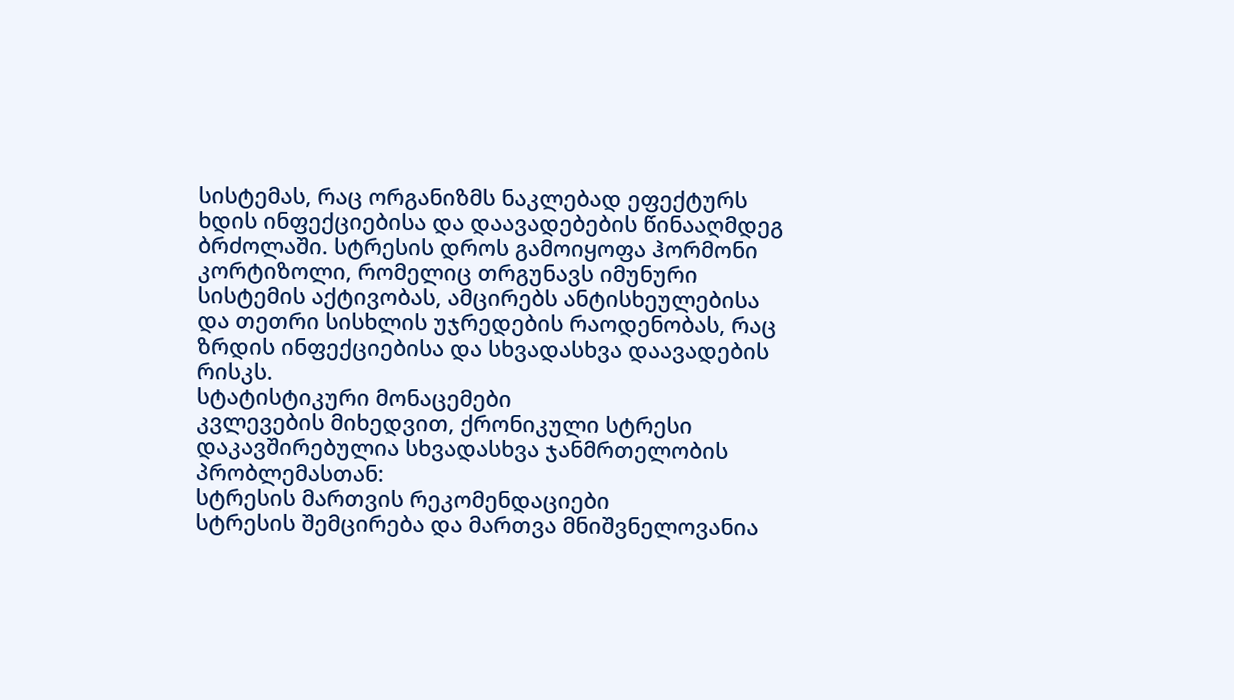სისტემას, რაც ორგანიზმს ნაკლებად ეფექტურს ხდის ინფექციებისა და დაავადებების წინააღმდეგ ბრძოლაში. სტრესის დროს გამოიყოფა ჰორმონი კორტიზოლი, რომელიც თრგუნავს იმუნური სისტემის აქტივობას, ამცირებს ანტისხეულებისა და თეთრი სისხლის უჯრედების რაოდენობას, რაც ზრდის ინფექციებისა და სხვადასხვა დაავადების რისკს.
სტატისტიკური მონაცემები
კვლევების მიხედვით, ქრონიკული სტრესი დაკავშირებულია სხვადასხვა ჯანმრთელობის პრობლემასთან:
სტრესის მართვის რეკომენდაციები
სტრესის შემცირება და მართვა მნიშვნელოვანია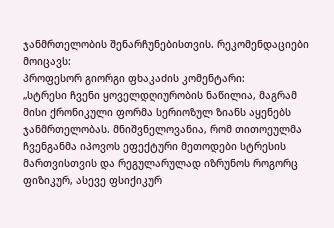ჯანმრთელობის შენარჩუნებისთვის. რეკომენდაციები მოიცავს:
პროფესორ გიორგი ფხაკაძის კომენტარი:
„სტრესი ჩვენი ყოველდღიურობის ნაწილია, მაგრამ მისი ქრონიკული ფორმა სერიოზულ ზიანს აყენებს ჯანმრთელობას. მნიშვნელოვანია, რომ თითოეულმა ჩვენგანმა იპოვოს ეფექტური მეთოდები სტრესის მართვისთვის და რეგულარულად იზრუნოს როგორც ფიზიკურ, ასევე ფსიქიკურ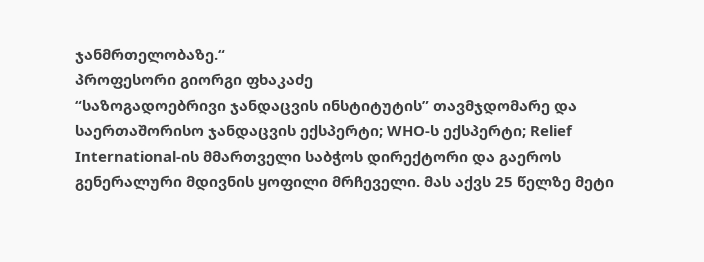ჯანმრთელობაზე.“
პროფესორი გიორგი ფხაკაძე
“საზოგადოებრივი ჯანდაცვის ინსტიტუტის” თავმჯდომარე და საერთაშორისო ჯანდაცვის ექსპერტი; WHO-ს ექსპერტი; Relief International-ის მმართველი საბჭოს დირექტორი და გაეროს გენერალური მდივნის ყოფილი მრჩეველი. მას აქვს 25 წელზე მეტი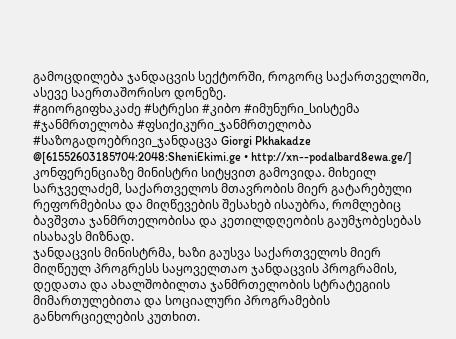გამოცდილება ჯანდაცვის სექტორში, როგორც საქართველოში, ასევე საერთაშორისო დონეზე.
#გიორგიფხაკაძე #სტრესი #კიბო #იმუნური_სისტემა #ჯანმრთელობა #ფსიქიკური_ჯანმრთელობა #საზოგადოებრივი_ჯანდაცვა Giorgi Pkhakadze @[61552603185704:2048:SheniEkimi.ge • http://xn--podalbard8ewa.ge/]
კონფერენციაზე მინისტრი სიტყვით გამოვიდა. მიხეილ სარჯველაძემ, საქართველოს მთავრობის მიერ გატარებული რეფორმებისა და მიღწევების შესახებ ისაუბრა, რომლებიც ბავშვთა ჯანმრთელობისა და კეთილდღეობის გაუმჯობესებას ისახავს მიზნად.
ჯანდაცვის მინისტრმა, ხაზი გაუსვა საქართველოს მიერ მიღწეულ პროგრესს საყოველთაო ჯანდაცვის პროგრამის, დედათა და ახალშობილთა ჯანმრთელობის სტრატეგიის მიმართულებითა და სოციალური პროგრამების განხორციელების კუთხით.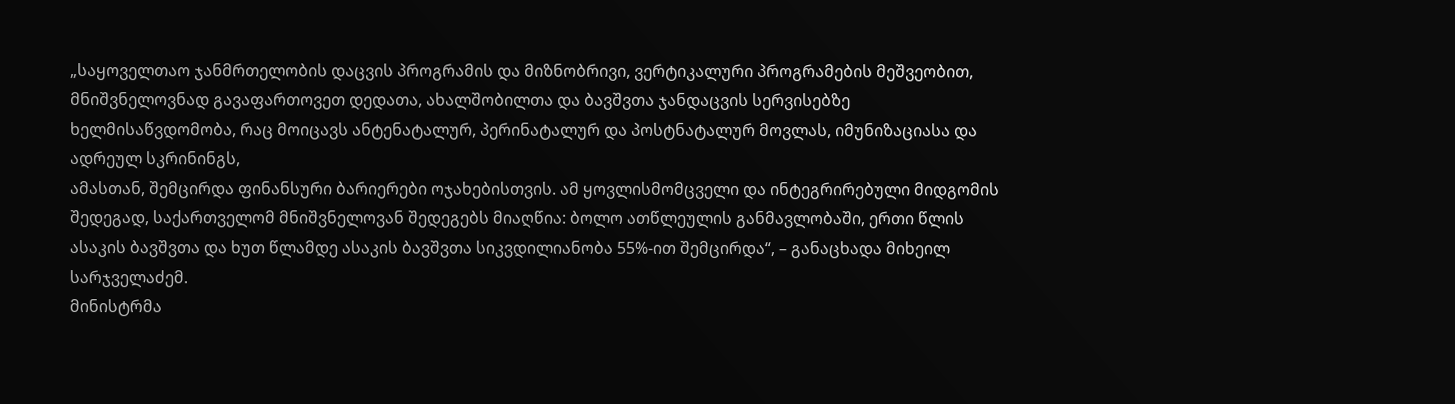„საყოველთაო ჯანმრთელობის დაცვის პროგრამის და მიზნობრივი, ვერტიკალური პროგრამების მეშვეობით, მნიშვნელოვნად გავაფართოვეთ დედათა, ახალშობილთა და ბავშვთა ჯანდაცვის სერვისებზე ხელმისაწვდომობა, რაც მოიცავს ანტენატალურ, პერინატალურ და პოსტნატალურ მოვლას, იმუნიზაციასა და ადრეულ სკრინინგს,
ამასთან, შემცირდა ფინანსური ბარიერები ოჯახებისთვის. ამ ყოვლისმომცველი და ინტეგრირებული მიდგომის შედეგად, საქართველომ მნიშვნელოვან შედეგებს მიაღწია: ბოლო ათწლეულის განმავლობაში, ერთი წლის ასაკის ბავშვთა და ხუთ წლამდე ასაკის ბავშვთა სიკვდილიანობა 55%-ით შემცირდა“, – განაცხადა მიხეილ სარჯველაძემ.
მინისტრმა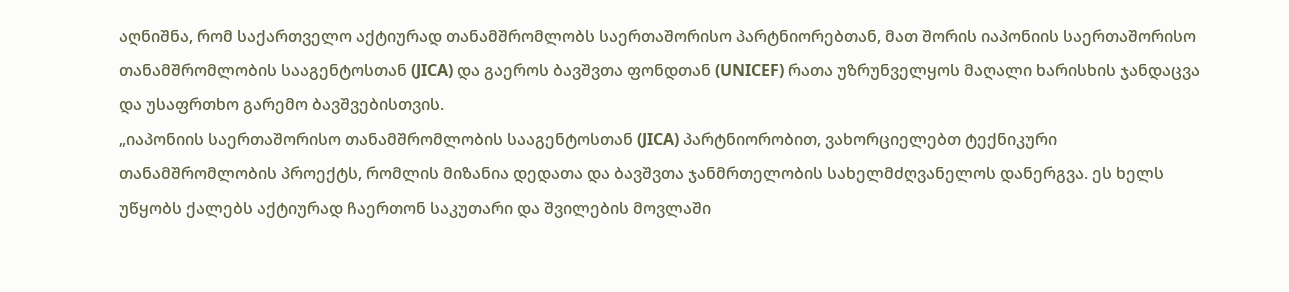აღნიშნა, რომ საქართველო აქტიურად თანამშრომლობს საერთაშორისო პარტნიორებთან, მათ შორის იაპონიის საერთაშორისო თანამშრომლობის სააგენტოსთან (JICA) და გაეროს ბავშვთა ფონდთან (UNICEF) რათა უზრუნველყოს მაღალი ხარისხის ჯანდაცვა და უსაფრთხო გარემო ბავშვებისთვის.
„იაპონიის საერთაშორისო თანამშრომლობის სააგენტოსთან (JICA) პარტნიორობით, ვახორციელებთ ტექნიკური თანამშრომლობის პროექტს, რომლის მიზანია დედათა და ბავშვთა ჯანმრთელობის სახელმძღვანელოს დანერგვა. ეს ხელს უწყობს ქალებს აქტიურად ჩაერთონ საკუთარი და შვილების მოვლაში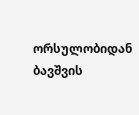ორსულობიდან ბავშვის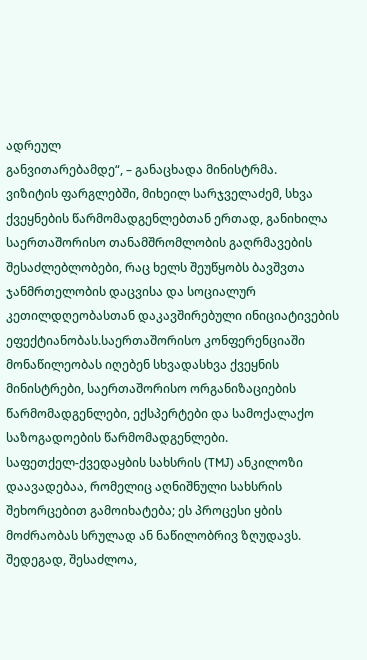ადრეულ
განვითარებამდე“, – განაცხადა მინისტრმა.
ვიზიტის ფარგლებში, მიხეილ სარჯველაძემ, სხვა ქვეყნების წარმომადგენლებთან ერთად, განიხილა საერთაშორისო თანამშრომლობის გაღრმავების შესაძლებლობები, რაც ხელს შეუწყობს ბავშვთა ჯანმრთელობის დაცვისა და სოციალურ კეთილდღეობასთან დაკავშირებული ინიციატივების ეფექტიანობას.საერთაშორისო კონფერენციაში მონაწილეობას იღებენ სხვადასხვა ქვეყნის მინისტრები, საერთაშორისო ორგანიზაციების წარმომადგენლები, ექსპერტები და სამოქალაქო საზოგადოების წარმომადგენლები.
საფეთქელ-ქვედაყბის სახსრის (TMJ) ანკილოზი დაავადებაა, რომელიც აღნიშნული სახსრის შეხორცებით გამოიხატება; ეს პროცესი ყბის მოძრაობას სრულად ან ნაწილობრივ ზღუდავს. შედეგად, შესაძლოა,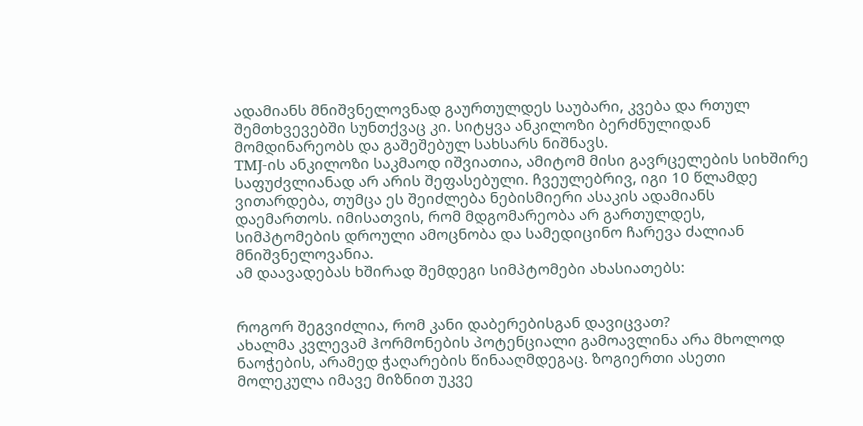ადამიანს მნიშვნელოვნად გაურთულდეს საუბარი, კვება და რთულ შემთხვევებში სუნთქვაც კი. სიტყვა ანკილოზი ბერძნულიდან მომდინარეობს და გაშეშებულ სახსარს ნიშნავს.
TMJ-ის ანკილოზი საკმაოდ იშვიათია, ამიტომ მისი გავრცელების სიხშირე საფუძვლიანად არ არის შეფასებული. ჩვეულებრივ, იგი 10 წლამდე ვითარდება, თუმცა ეს შეიძლება ნებისმიერი ასაკის ადამიანს დაემართოს. იმისათვის, რომ მდგომარეობა არ გართულდეს, სიმპტომების დროული ამოცნობა და სამედიცინო ჩარევა ძალიან მნიშვნელოვანია.
ამ დაავადებას ხშირად შემდეგი სიმპტომები ახასიათებს:


როგორ შეგვიძლია, რომ კანი დაბერებისგან დავიცვათ?
ახალმა კვლევამ ჰორმონების პოტენციალი გამოავლინა არა მხოლოდ ნაოჭების, არამედ ჭაღარების წინააღმდეგაც. ზოგიერთი ასეთი მოლეკულა იმავე მიზნით უკვე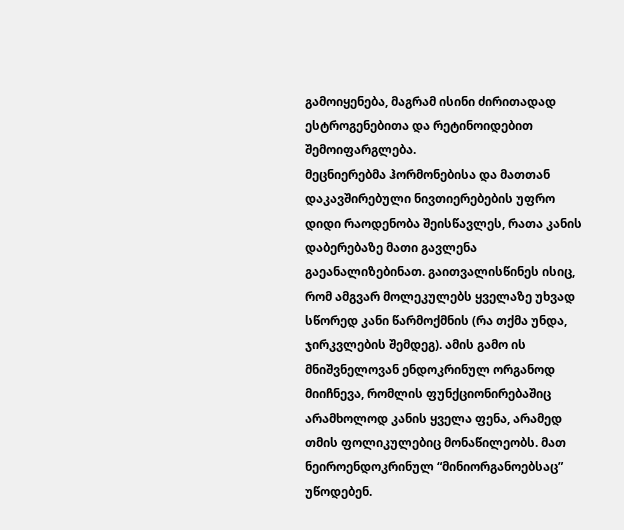გამოიყენება, მაგრამ ისინი ძირითადად ესტროგენებითა და რეტინოიდებით შემოიფარგლება.
მეცნიერებმა ჰორმონებისა და მათთან დაკავშირებული ნივთიერებების უფრო დიდი რაოდენობა შეისწავლეს, რათა კანის დაბერებაზე მათი გავლენა გაეანალიზებინათ. გაითვალისწინეს ისიც, რომ ამგვარ მოლეკულებს ყველაზე უხვად სწორედ კანი წარმოქმნის (რა თქმა უნდა, ჯირკვლების შემდეგ). ამის გამო ის მნიშვნელოვან ენდოკრინულ ორგანოდ მიიჩნევა, რომლის ფუნქციონირებაშიც არამხოლოდ კანის ყველა ფენა, არამედ თმის ფოლიკულებიც მონაწილეობს. მათ ნეიროენდოკრინულ “მინიორგანოებსაც” უწოდებენ.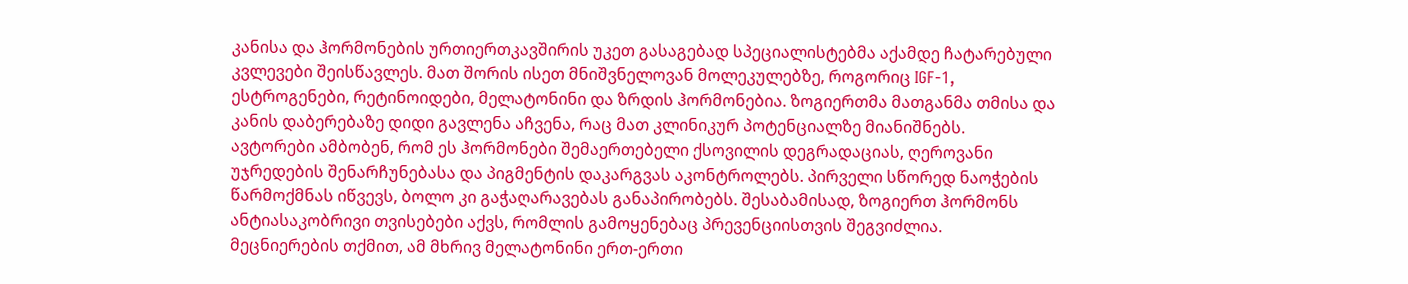კანისა და ჰორმონების ურთიერთკავშირის უკეთ გასაგებად სპეციალისტებმა აქამდე ჩატარებული კვლევები შეისწავლეს. მათ შორის ისეთ მნიშვნელოვან მოლეკულებზე, როგორიც IGF-1, ესტროგენები, რეტინოიდები, მელატონინი და ზრდის ჰორმონებია. ზოგიერთმა მათგანმა თმისა და კანის დაბერებაზე დიდი გავლენა აჩვენა, რაც მათ კლინიკურ პოტენციალზე მიანიშნებს.
ავტორები ამბობენ, რომ ეს ჰორმონები შემაერთებელი ქსოვილის დეგრადაციას, ღეროვანი უჯრედების შენარჩუნებასა და პიგმენტის დაკარგვას აკონტროლებს. პირველი სწორედ ნაოჭების წარმოქმნას იწვევს, ბოლო კი გაჭაღარავებას განაპირობებს. შესაბამისად, ზოგიერთ ჰორმონს ანტიასაკობრივი თვისებები აქვს, რომლის გამოყენებაც პრევენციისთვის შეგვიძლია.
მეცნიერების თქმით, ამ მხრივ მელატონინი ერთ-ერთი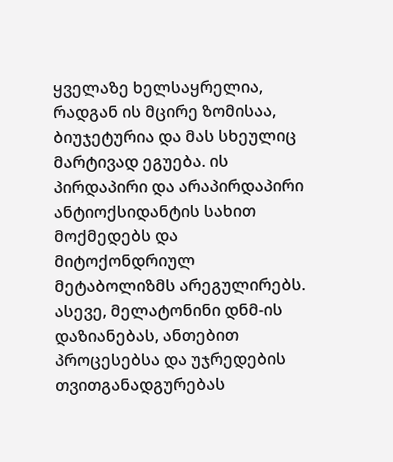ყველაზე ხელსაყრელია, რადგან ის მცირე ზომისაა, ბიუჯეტურია და მას სხეულიც მარტივად ეგუება. ის პირდაპირი და არაპირდაპირი ანტიოქსიდანტის სახით მოქმედებს და მიტოქონდრიულ მეტაბოლიზმს არეგულირებს. ასევე, მელატონინი დნმ-ის დაზიანებას, ანთებით პროცესებსა და უჯრედების თვითგანადგურებას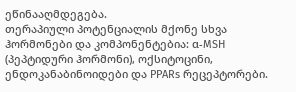ეწინააღმდეგება.
თერაპიული პოტენციალის მქონე სხვა ჰორმონები და კომპონენტებია: α-MSH (პეპტიდური ჰორმონი), ოქსიტოცინი, ენდოკანაბინოიდები და PPARs რეცეპტორები.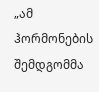„ამ ჰორმონების შემდგომმა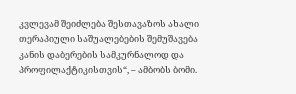კვლევამ შეიძლება შესთავაზოს ახალი თერაპიული საშუალებების შემუშავება კანის დაბერების სამკურნალოდ და პროფილაქტიკისთვის“, – ამბობს ბომი.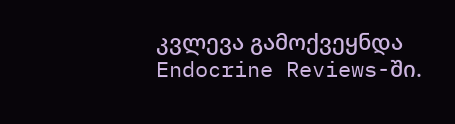კვლევა გამოქვეყნდა Endocrine Reviews-ში.